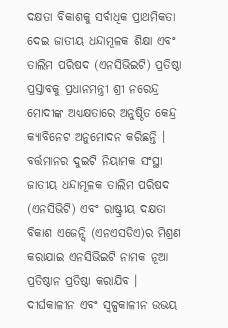ଦକ୍ଷତା ବିକାଶକୁ ସର୍ବାଧିକ ପ୍ରାଥମିକତା ଦେଇ ଜାତୀୟ ଧନ୍ଦାମୂଳକ ଶିକ୍ଷା ଏବଂ ତାଲିମ ପରିଷଦ (ଏନସିଭିଇଟି) ପ୍ରତିଷ୍ଠା ପ୍ରସ୍ତାବକୁ ପ୍ରଧାନମନ୍ତ୍ରୀ ଶ୍ରୀ ନରେନ୍ଦ୍ର ମୋଦୀଙ୍କ ଅଧ୍ୟକ୍ଷତାରେ ଅନୁଷ୍ଠିତ କେନ୍ଦ୍ର କ୍ୟାବିନେଟ ଅନୁମୋଦନ କରିଛନ୍ତି । ବର୍ତ୍ତମାନର ଦୁଇଟି ନିୟାମକ ସଂସ୍ଥା ଜାତୀୟ ଧନ୍ଦାମୂଳକ ତାଲିମ ପରିଷଦ (ଏନସିଭିଟି) ଏବଂ ରାଷ୍ଟ୍ରୀୟ ଦକ୍ଷତା ବିକାଶ ଏଜେନ୍ସି (ଏନଏସଡିଏ)ର ମିଶ୍ରଣ କରାଯାଇ ଏନସିଭିଇଟି ନାମକ ନୂଆ ପ୍ରତିଷ୍ଠାନ ପ୍ରତିଷ୍ଠା କରାଯିବ ।
ଦୀର୍ଘକାଳୀନ ଏବଂ ସ୍ୱଳ୍ପକାଳୀନ ଉଭୟ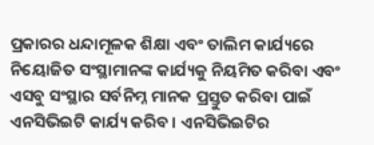ପ୍ରକାରର ଧନ୍ଦାମୂଳକ ଶିକ୍ଷା ଏବଂ ତାଲିମ କାର୍ଯ୍ୟରେ ନିୟୋଜିତ ସଂସ୍ଥାମାନଙ୍କ କାର୍ଯ୍ୟକୁ ନିୟମିତ କରିବା ଏବଂ ଏସବୁ ସଂସ୍ଥାର ସର୍ବନିମ୍ନ ମାନକ ପ୍ରସ୍ତୁତ କରିବା ପାଇଁ ଏନସିଭିଇଟି କାର୍ଯ୍ୟ କରିବ । ଏନସିଭିଇଟିର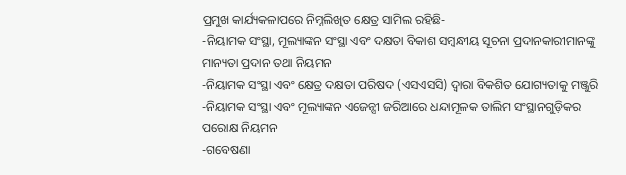ପ୍ରମୁଖ କାର୍ଯ୍ୟକଳାପରେ ନିମ୍ନଲିଖିତ କ୍ଷେତ୍ର ସାମିଲ ରହିଛି-
-ନିୟାମକ ସଂସ୍ଥା, ମୂଲ୍ୟାଙ୍କନ ସଂସ୍ଥା ଏବଂ ଦକ୍ଷତା ବିକାଶ ସମ୍ବନ୍ଧୀୟ ସୂଚନା ପ୍ରଦାନକାରୀମାନଙ୍କୁ ମାନ୍ୟତା ପ୍ରଦାନ ତଥା ନିୟମନ
-ନିୟାମକ ସଂସ୍ଥା ଏବଂ କ୍ଷେତ୍ର ଦକ୍ଷତା ପରିଷଦ (ଏସଏସସି) ଦ୍ୱାରା ବିକଶିତ ଯୋଗ୍ୟତାକୁ ମଞ୍ଜୁରି
-ନିୟାମକ ସଂସ୍ଥା ଏବଂ ମୂଲ୍ୟାଙ୍କନ ଏଜେନ୍ସୀ ଜରିଆରେ ଧନ୍ଦାମୂଳକ ତାଲିମ ସଂସ୍ଥାନଗୁଡ଼ିକର ପରୋକ୍ଷ ନିୟମନ
-ଗବେଷଣା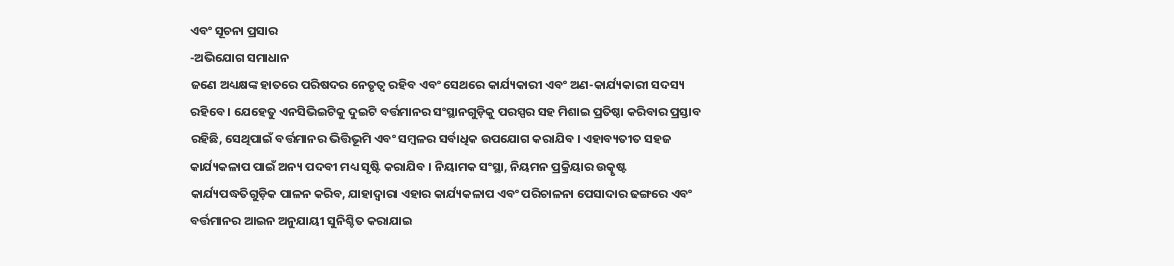ଏବଂ ସୂଚନା ପ୍ରସାର
-ଅଭିଯୋଗ ସମାଧାନ
ଜଣେ ଅଧ୍ୟକ୍ଷଙ୍କ ହାତରେ ପରିଷଦର ନେତୃତ୍ୱ ରହିବ ଏବଂ ସେଥରେ କାର୍ଯ୍ୟକାରୀ ଏବଂ ଅଣ-କାର୍ଯ୍ୟକାରୀ ସଦସ୍ୟ ରହିବେ । ଯେହେତୁ ଏନସିଭିଇଟିକୁ ଦୁଇଟି ବର୍ତ୍ତମାନର ସଂସ୍ଥାନଗୁଡ଼ିକୁ ପରସ୍ପର ସହ ମିଶାଇ ପ୍ରତିଷ୍ଠା କରିବାର ପ୍ରସ୍ତାବ ରହିଛି, ସେଥିପାଇଁ ବର୍ତ୍ତମାନର ଭିତ୍ତିଭୂମି ଏବଂ ସମ୍ବଳର ସର୍ବାଧିକ ଉପଯୋଗ କରାଯିବ । ଏହାବ୍ୟତୀତ ସହଜ କାର୍ଯ୍ୟକଳାପ ପାଇଁ ଅନ୍ୟ ପଦବୀ ମଧ୍ୟ ସୃଷ୍ଟି କରାଯିବ । ନିୟାମକ ସଂସ୍ଥା, ନିୟମନ ପ୍ରକ୍ରିୟାର ଉତ୍କୃଷ୍ଟ କାର୍ଯ୍ୟପଦ୍ଧତିଗୁଡ଼ିକ ପାଳନ କରିବ, ଯାହାଦ୍ୱାରା ଏହାର କାର୍ଯ୍ୟକଳାପ ଏବଂ ପରିଚାଳନା ପେସାଦାର ଢଙ୍ଗରେ ଏବଂ ବର୍ତ୍ତମାନର ଆଇନ ଅନୁଯାୟୀ ସୁନିଶ୍ଚିତ କରାଯାଇ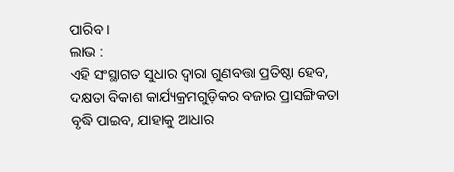ପାରିବ ।
ଲାଭ :
ଏହି ସଂସ୍ଥାଗତ ସୁଧାର ଦ୍ୱାରା ଗୁଣବତ୍ତା ପ୍ରତିଷ୍ଠା ହେବ, ଦକ୍ଷତା ବିକାଶ କାର୍ଯ୍ୟକ୍ରମଗୁଡ଼ିକର ବଜାର ପ୍ରାସଙ୍ଗିକତା ବୃଦ୍ଧି ପାଇବ, ଯାହାକୁ ଆଧାର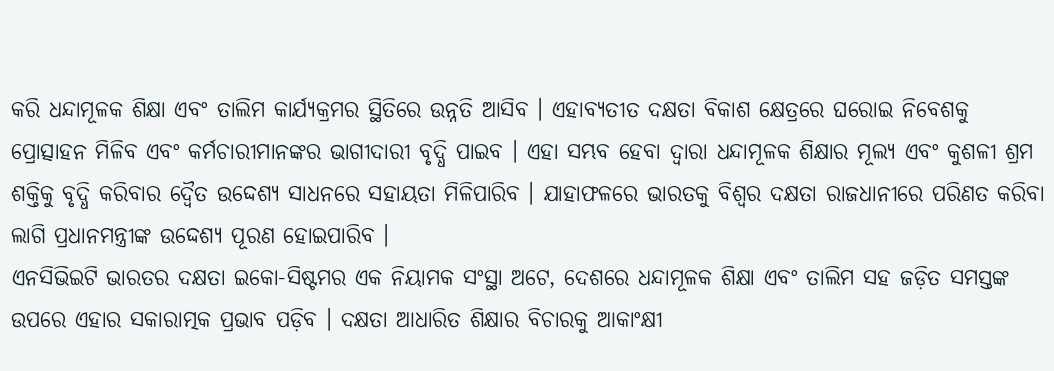କରି ଧନ୍ଦାମୂଳକ ଶିକ୍ଷା ଏବଂ ତାଲିମ କାର୍ଯ୍ୟକ୍ରମର ସ୍ଥିତିରେ ଉନ୍ନତି ଆସିବ । ଏହାବ୍ୟତୀତ ଦକ୍ଷତା ବିକାଶ କ୍ଷେତ୍ରରେ ଘରୋଇ ନିବେଶକୁ ପ୍ରୋତ୍ସାହନ ମିଳିବ ଏବଂ କର୍ମଚାରୀମାନଙ୍କର ଭାଗୀଦାରୀ ବୃଦ୍ଧି ପାଇବ । ଏହା ସମ୍ଭବ ହେବା ଦ୍ୱାରା ଧନ୍ଦାମୂଳକ ଶିକ୍ଷାର ମୂଲ୍ୟ ଏବଂ କୁଶଳୀ ଶ୍ରମ ଶକ୍ତିକୁ ବୃଦ୍ଧି କରିବାର ଦ୍ୱୈତ ଉଦ୍ଦେଶ୍ୟ ସାଧନରେ ସହାୟତା ମିଳିପାରିବ । ଯାହାଫଳରେ ଭାରତକୁ ବିଶ୍ୱର ଦକ୍ଷତା ରାଜଧାନୀରେ ପରିଣତ କରିବା ଲାଗି ପ୍ରଧାନମନ୍ତ୍ରୀଙ୍କ ଉଦ୍ଦେଶ୍ୟ ପୂରଣ ହୋଇପାରିବ ।
ଏନସିଭିଇଟି ଭାରତର ଦକ୍ଷତା ଇକୋ-ସିଷ୍ଟମର ଏକ ନିୟାମକ ସଂସ୍ଥା ଅଟେ, ଦେଶରେ ଧନ୍ଦାମୂଳକ ଶିକ୍ଷା ଏବଂ ତାଲିମ ସହ ଜଡ଼ିତ ସମସ୍ତଙ୍କ ଉପରେ ଏହାର ସକାରାତ୍ମକ ପ୍ରଭାବ ପଡ଼ିବ । ଦକ୍ଷତା ଆଧାରିତ ଶିକ୍ଷାର ବିଚାରକୁ ଆକାଂକ୍ଷୀ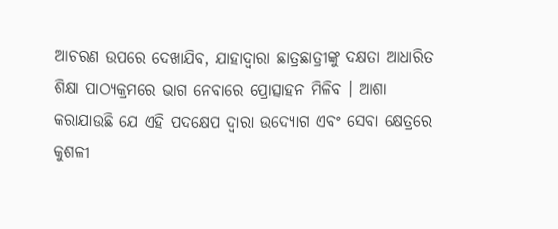ଆଚରଣ ଉପରେ ଦେଖାଯିବ, ଯାହାଦ୍ୱାରା ଛାତ୍ରଛାତ୍ରୀଙ୍କୁ ଦକ୍ଷତା ଆଧାରିତ ଶିକ୍ଷା ପାଠ୍ୟକ୍ରମରେ ଭାଗ ନେବାରେ ପ୍ରୋତ୍ସାହନ ମିଳିବ । ଆଶା କରାଯାଉଛି ଯେ ଏହି ପଦକ୍ଷେପ ଦ୍ୱାରା ଉଦ୍ୟୋଗ ଏବଂ ସେବା କ୍ଷେତ୍ରରେ କୁଶଳୀ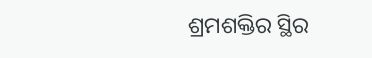ଶ୍ରମଶକ୍ତିର ସ୍ଥିର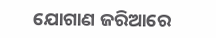ଯୋଗାଣ ଜରିଆରେ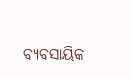ବ୍ୟବସାୟିକ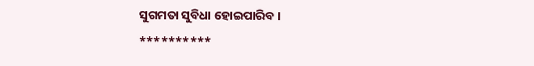ସୁଗମତା ସୁବିଧା ହୋଇପାରିବ ।
**********